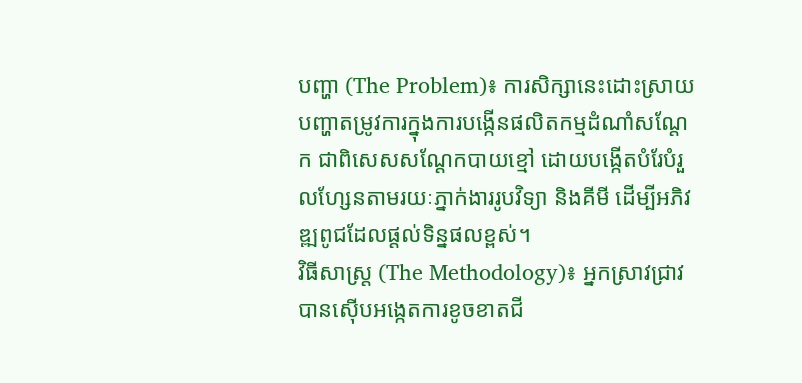បញ្ហា (The Problem)៖ ការសិក្សានេះដោះស្រាយបញ្ហាតម្រូវការក្នុងការបង្កើនផលិតកម្មដំណាំសណ្តែក ជាពិសេសសណ្តែកបាយខ្មៅ ដោយបង្កើតបំរែបំរួលហ្សែនតាមរយៈភ្នាក់ងាររូបវិទ្យា និងគីមី ដើម្បីអភិវឌ្ឍពូជដែលផ្តល់ទិន្នផលខ្ពស់។
វិធីសាស្ត្រ (The Methodology)៖ អ្នកស្រាវជ្រាវបានស៊ើបអង្កេតការខូចខាតជី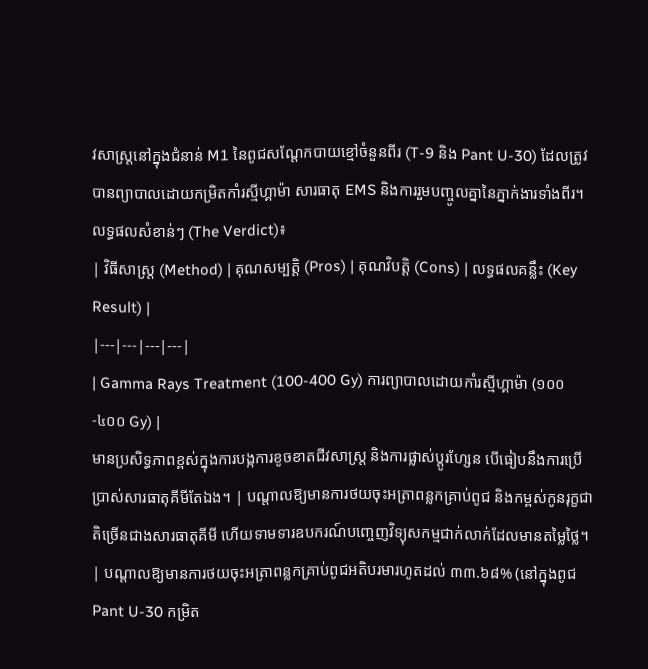វសាស្ត្រនៅក្នុងជំនាន់ M1 នៃពូជសណ្តែកបាយខ្មៅចំនួនពីរ (T-9 និង Pant U-30) ដែលត្រូវបានព្យាបាលដោយកម្រិតកាំរស្មីហ្គាម៉ា សារធាតុ EMS និងការរួមបញ្ចូលគ្នានៃភ្នាក់ងារទាំងពីរ។
លទ្ធផលសំខាន់ៗ (The Verdict)៖
| វិធីសាស្ត្រ (Method) | គុណសម្បត្តិ (Pros) | គុណវិបត្តិ (Cons) | លទ្ធផលគន្លឹះ (Key Result) |
|---|---|---|---|
| Gamma Rays Treatment (100-400 Gy) ការព្យាបាលដោយកាំរស្មីហ្គាម៉ា (១០០-៤០០ Gy) |
មានប្រសិទ្ធភាពខ្ពស់ក្នុងការបង្កការខូចខាតជីវសាស្ត្រ និងការផ្លាស់ប្តូរហ្សែន បើធៀបនឹងការប្រើប្រាស់សារធាតុគីមីតែឯង។ | បណ្តាលឱ្យមានការថយចុះអត្រាពន្លកគ្រាប់ពូជ និងកម្ពស់កូនរុក្ខជាតិច្រើនជាងសារធាតុគីមី ហើយទាមទារឧបករណ៍បញ្ចេញវិទ្យុសកម្មជាក់លាក់ដែលមានតម្លៃថ្លៃ។ | បណ្តាលឱ្យមានការថយចុះអត្រាពន្លកគ្រាប់ពូជអតិបរមារហូតដល់ ៣៣.៦៨% (នៅក្នុងពូជ Pant U-30 កម្រិត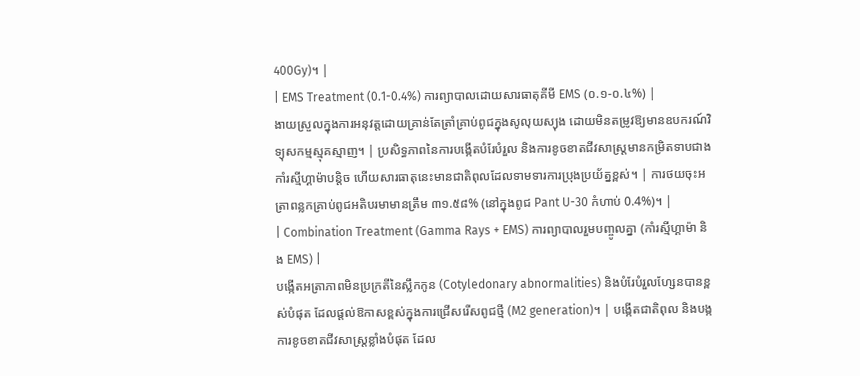400Gy)។ |
| EMS Treatment (0.1-0.4%) ការព្យាបាលដោយសារធាតុគីមី EMS (០.១-០.៤%) |
ងាយស្រួលក្នុងការអនុវត្តដោយគ្រាន់តែត្រាំគ្រាប់ពូជក្នុងសូលុយស្យុង ដោយមិនតម្រូវឱ្យមានឧបករណ៍វិទ្យុសកម្មស្មុគស្មាញ។ | ប្រសិទ្ធភាពនៃការបង្កើតបំរែបំរួល និងការខូចខាតជីវសាស្ត្រមានកម្រិតទាបជាងកាំរស្មីហ្គាម៉ាបន្តិច ហើយសារធាតុនេះមានជាតិពុលដែលទាមទារការប្រុងប្រយ័ត្នខ្ពស់។ | ការថយចុះអត្រាពន្លកគ្រាប់ពូជអតិបរមាមានត្រឹម ៣១.៥៨% (នៅក្នុងពូជ Pant U-30 កំហាប់ 0.4%)។ |
| Combination Treatment (Gamma Rays + EMS) ការព្យាបាលរួមបញ្ចូលគ្នា (កាំរស្មីហ្គាម៉ា និង EMS) |
បង្កើតអត្រាភាពមិនប្រក្រតីនៃស្លឹកកូន (Cotyledonary abnormalities) និងបំរែបំរួលហ្សែនបានខ្ពស់បំផុត ដែលផ្តល់ឱកាសខ្ពស់ក្នុងការជ្រើសរើសពូជថ្មី (M2 generation)។ | បង្កើតជាតិពុល និងបង្កការខូចខាតជីវសាស្ត្រខ្លាំងបំផុត ដែល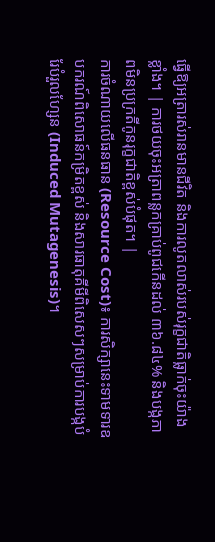ធ្វើឱ្យអត្រារស់រានមានជីវិត និងការលូតលាស់របស់រុក្ខជាតិធ្លាក់ចុះយ៉ាងខ្លាំង។ | ការថយចុះអត្រាពន្លកគ្រាប់ពូជកើនដល់ ៣៦.៨៤% និងបង្កភាពមិនប្រក្រតីកូនរុក្ខជាតិខ្ពស់បំផុត។ |
ការចំណាយលើធនធាន (Resource Cost)៖ ការសិក្សានេះទាមទារឧបករណ៍ពិសោធន៍កម្រិតខ្ពស់ និងសារធាតុគីមីពិសេសៗសម្រាប់ការបង្កបំរែបំរួលហ្សែន (Induced Mutagenesis)។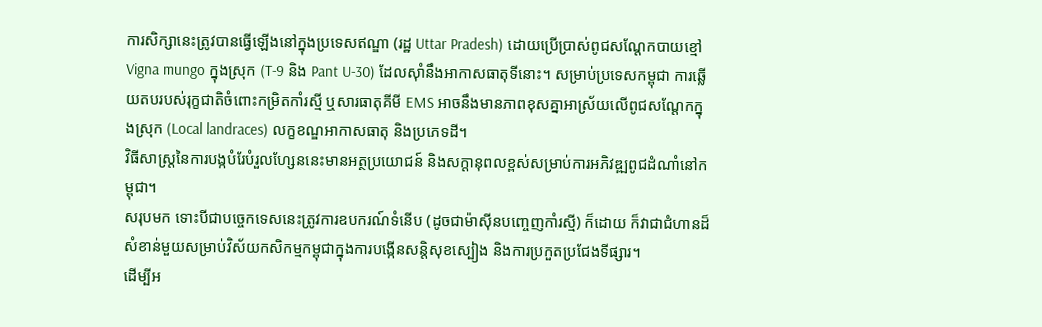ការសិក្សានេះត្រូវបានធ្វើឡើងនៅក្នុងប្រទេសឥណ្ឌា (រដ្ឋ Uttar Pradesh) ដោយប្រើប្រាស់ពូជសណ្តែកបាយខ្មៅ Vigna mungo ក្នុងស្រុក (T-9 និង Pant U-30) ដែលស៊ាំនឹងអាកាសធាតុទីនោះ។ សម្រាប់ប្រទេសកម្ពុជា ការឆ្លើយតបរបស់រុក្ខជាតិចំពោះកម្រិតកាំរស្មី ឬសារធាតុគីមី EMS អាចនឹងមានភាពខុសគ្នាអាស្រ័យលើពូជសណ្តែកក្នុងស្រុក (Local landraces) លក្ខខណ្ឌអាកាសធាតុ និងប្រភេទដី។
វិធីសាស្ត្រនៃការបង្កបំរែបំរួលហ្សែននេះមានអត្ថប្រយោជន៍ និងសក្តានុពលខ្ពស់សម្រាប់ការអភិវឌ្ឍពូជដំណាំនៅកម្ពុជា។
សរុបមក ទោះបីជាបច្ចេកទេសនេះត្រូវការឧបករណ៍ទំនើប (ដូចជាម៉ាស៊ីនបញ្ចេញកាំរស្មី) ក៏ដោយ ក៏វាជាជំហានដ៏សំខាន់មួយសម្រាប់វិស័យកសិកម្មកម្ពុជាក្នុងការបង្កើនសន្តិសុខស្បៀង និងការប្រកួតប្រជែងទីផ្សារ។
ដើម្បីអ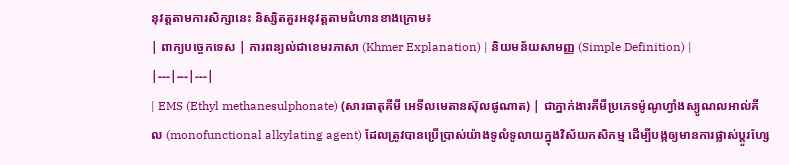នុវត្តតាមការសិក្សានេះ និស្សិតគួរអនុវត្តតាមជំហានខាងក្រោម៖
| ពាក្យបច្ចេកទេស | ការពន្យល់ជាខេមរភាសា (Khmer Explanation) | និយមន័យសាមញ្ញ (Simple Definition) |
|---|---|---|
| EMS (Ethyl methanesulphonate) (សារធាតុគីមី អេទីលមេតានស៊ុលផូណាត) | ជាភ្នាក់ងារគីមីប្រភេទម៉ូណូហ្វាំងស្យូណលអាល់គីល (monofunctional alkylating agent) ដែលត្រូវបានប្រើប្រាស់យ៉ាងទូលំទូលាយក្នុងវិស័យកសិកម្ម ដើម្បីបង្កឲ្យមានការផ្លាស់ប្តូរហ្សែ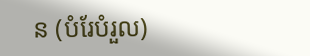ន (បំរែបំរួល)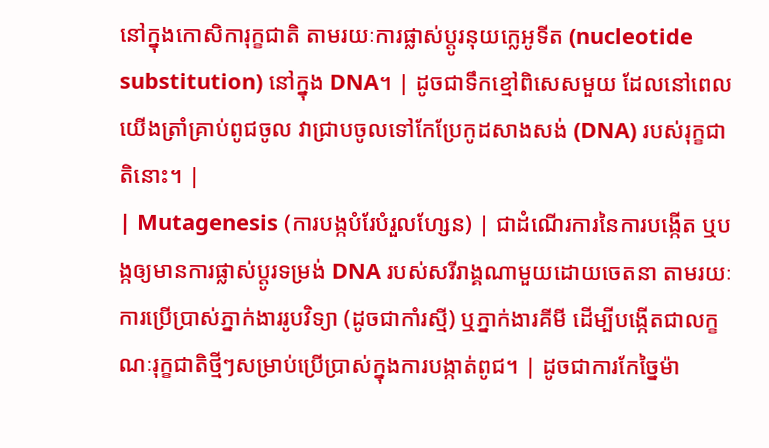នៅក្នុងកោសិការុក្ខជាតិ តាមរយៈការផ្លាស់ប្តូរនុយក្លេអូទីត (nucleotide substitution) នៅក្នុង DNA។ | ដូចជាទឹកខ្មៅពិសេសមួយ ដែលនៅពេលយើងត្រាំគ្រាប់ពូជចូល វាជ្រាបចូលទៅកែប្រែកូដសាងសង់ (DNA) របស់រុក្ខជាតិនោះ។ |
| Mutagenesis (ការបង្កបំរែបំរួលហ្សែន) | ជាដំណើរការនៃការបង្កើត ឬបង្កឲ្យមានការផ្លាស់ប្តូរទម្រង់ DNA របស់សរីរាង្គណាមួយដោយចេតនា តាមរយៈការប្រើប្រាស់ភ្នាក់ងាររូបវិទ្យា (ដូចជាកាំរស្មី) ឬភ្នាក់ងារគីមី ដើម្បីបង្កើតជាលក្ខណៈរុក្ខជាតិថ្មីៗសម្រាប់ប្រើប្រាស់ក្នុងការបង្កាត់ពូជ។ | ដូចជាការកែច្នៃម៉ា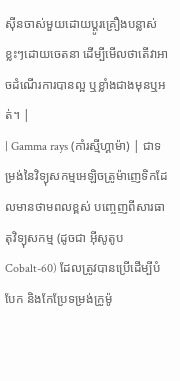ស៊ីនចាស់មួយដោយប្តូរគ្រឿងបន្លាស់ខ្លះៗដោយចេតនា ដើម្បីមើលថាតើវាអាចដំណើរការបានល្អ ឬខ្លាំងជាងមុនឬអត់។ |
| Gamma rays (កាំរស្មីហ្គាម៉ា) | ជាទម្រង់នៃវិទ្យុសកម្មអេឡិចត្រូម៉ាញេទិកដែលមានថាមពលខ្ពស់ បញ្ចេញពីសារធាតុវិទ្យុសកម្ម (ដូចជា អ៊ីសូតូប Cobalt-60) ដែលត្រូវបានប្រើដើម្បីបំបែក និងកែប្រែទម្រង់ក្រូម៉ូ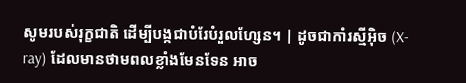សូមរបស់រុក្ខជាតិ ដើម្បីបង្កជាបំរែបំរួលហ្សែន។ | ដូចជាកាំរស្មីអ៊ិច (X-ray) ដែលមានថាមពលខ្លាំងមែនទែន អាច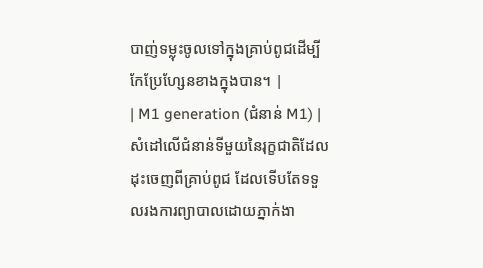បាញ់ទម្លុះចូលទៅក្នុងគ្រាប់ពូជដើម្បីកែប្រែហ្សែនខាងក្នុងបាន។ |
| M1 generation (ជំនាន់ M1) | សំដៅលើជំនាន់ទីមួយនៃរុក្ខជាតិដែលដុះចេញពីគ្រាប់ពូជ ដែលទើបតែទទួលរងការព្យាបាលដោយភ្នាក់ងា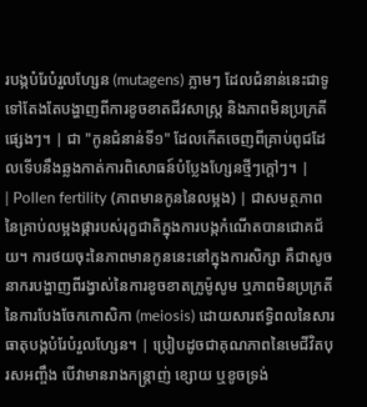របង្កបំរែបំរួលហ្សែន (mutagens) ភ្លាមៗ ដែលជំនាន់នេះជាទូទៅតែងតែបង្ហាញពីការខូចខាតជីវសាស្ត្រ និងភាពមិនប្រក្រតីផ្សេងៗ។ | ជា "កូនជំនាន់ទី១" ដែលកើតចេញពីគ្រាប់ពូជដែលទើបនឹងឆ្លងកាត់ការពិសោធន៍បំប្លែងហ្សែនថ្មីៗក្តៅៗ។ |
| Pollen fertility (ភាពមានកូននៃលម្អង) | ជាសមត្ថភាពនៃគ្រាប់លម្អងផ្ការបស់រុក្ខជាតិក្នុងការបង្កកំណើតបានជោគជ័យ។ ការថយចុះនៃភាពមានកូននេះនៅក្នុងការសិក្សា គឺជាសូចនាករបង្ហាញពីរង្វាស់នៃការខូចខាតក្រូម៉ូសូម ឬភាពមិនប្រក្រតីនៃការបែងចែកកោសិកា (meiosis) ដោយសារឥទ្ធិពលនៃសារធាតុបង្កបំរែបំរួលហ្សែន។ | ប្រៀបដូចជាគុណភាពនៃមេជីវិតបុរសអញ្ចឹង បើវាមានរាងកន្ត្រាញ់ ខ្សោយ ឬខូចទ្រង់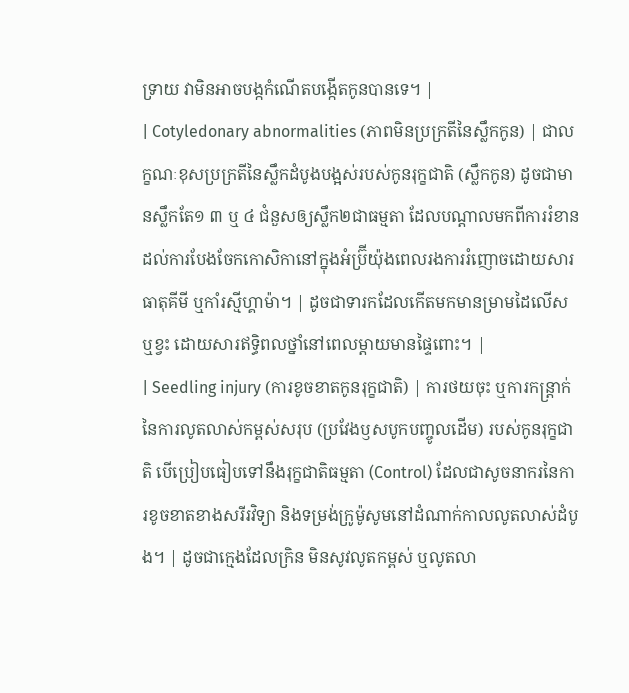ទ្រាយ វាមិនអាចបង្កកំណើតបង្កើតកូនបានទេ។ |
| Cotyledonary abnormalities (ភាពមិនប្រក្រតីនៃស្លឹកកូន) | ជាលក្ខណៈខុសប្រក្រតីនៃស្លឹកដំបូងបង្អស់របស់កូនរុក្ខជាតិ (ស្លឹកកូន) ដូចជាមានស្លឹកតែ១ ៣ ឬ ៤ ជំនួសឲ្យស្លឹក២ជាធម្មតា ដែលបណ្តាលមកពីការរំខានដល់ការបែងចែកកោសិកានៅក្នុងអំប្រ៊ីយ៉ុងពេលរងការរំញោចដោយសារធាតុគីមី ឬកាំរស្មីហ្គាម៉ា។ | ដូចជាទារកដែលកើតមកមានម្រាមដៃលើស ឬខ្វះ ដោយសារឥទ្ធិពលថ្នាំនៅពេលម្តាយមានផ្ទៃពោះ។ |
| Seedling injury (ការខូចខាតកូនរុក្ខជាតិ) | ការថយចុះ ឬការកន្ត្រាក់នៃការលូតលាស់កម្ពស់សរុប (ប្រវែងឫសបូកបញ្ចូលដើម) របស់កូនរុក្ខជាតិ បើប្រៀបធៀបទៅនឹងរុក្ខជាតិធម្មតា (Control) ដែលជាសូចនាករនៃការខូចខាតខាងសរីរវិទ្យា និងទម្រង់ក្រូម៉ូសូមនៅដំណាក់កាលលូតលាស់ដំបូង។ | ដូចជាក្មេងដែលក្រិន មិនសូវលូតកម្ពស់ ឬលូតលា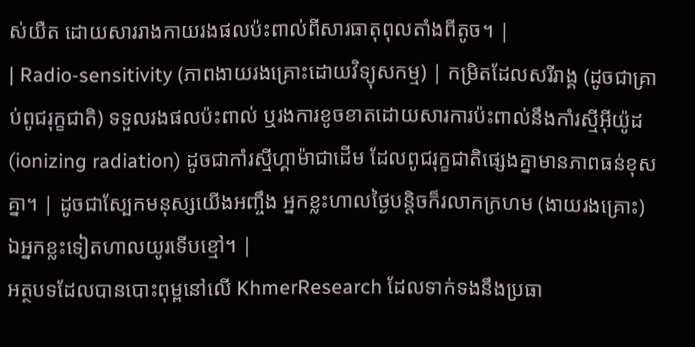ស់យឺត ដោយសាររាងកាយរងផលប៉ះពាល់ពីសារធាតុពុលតាំងពីតូច។ |
| Radio-sensitivity (ភាពងាយរងគ្រោះដោយវិទ្យុសកម្ម) | កម្រិតដែលសរីរាង្គ (ដូចជាគ្រាប់ពូជរុក្ខជាតិ) ទទួលរងផលប៉ះពាល់ ឬរងការខូចខាតដោយសារការប៉ះពាល់នឹងកាំរស្មីអ៊ីយ៉ូដ (ionizing radiation) ដូចជាកាំរស្មីហ្គាម៉ាជាដើម ដែលពូជរុក្ខជាតិផ្សេងគ្នាមានភាពធន់ខុសគ្នា។ | ដូចជាស្បែកមនុស្សយើងអញ្ចឹង អ្នកខ្លះហាលថ្ងៃបន្តិចក៏រលាកក្រហម (ងាយរងគ្រោះ) ឯអ្នកខ្លះទៀតហាលយូរទើបខ្មៅ។ |
អត្ថបទដែលបានបោះពុម្ពនៅលើ KhmerResearch ដែលទាក់ទងនឹងប្រធា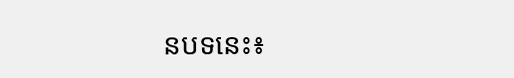នបទនេះ៖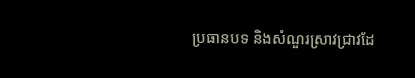ប្រធានបទ និងសំណួរស្រាវជ្រាវដែ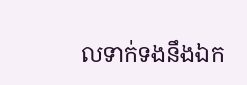លទាក់ទងនឹងឯក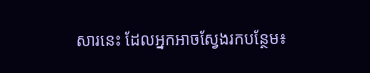សារនេះ ដែលអ្នកអាចស្វែងរកបន្ថែម៖